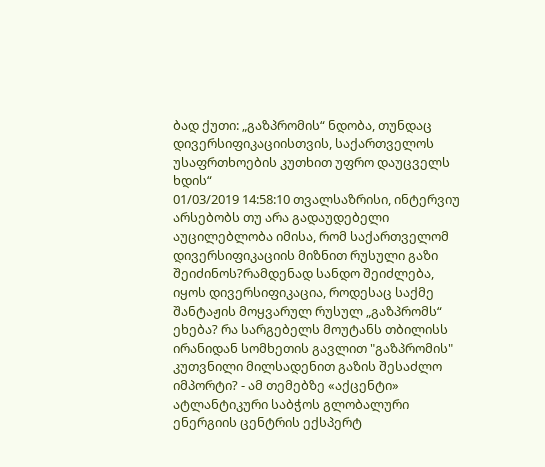ბად ქუთი: „გაზპრომის“ ნდობა, თუნდაც დივერსიფიკაციისთვის, საქართველოს უსაფრთხოების კუთხით უფრო დაუცველს ხდის“
01/03/2019 14:58:10 თვალსაზრისი, ინტერვიუ
არსებობს თუ არა გადაუდებელი აუცილებლობა იმისა, რომ საქართველომ დივერსიფიკაციის მიზნით რუსული გაზი შეიძინოს?რამდენად სანდო შეიძლება, იყოს დივერსიფიკაცია, როდესაც საქმე შანტაჟის მოყვარულ რუსულ „გაზპრომს“ ეხება? რა სარგებელს მოუტანს თბილისს ირანიდან სომხეთის გავლით "გაზპრომის" კუთვნილი მილსადენით გაზის შესაძლო იმპორტი? - ამ თემებზე «აქცენტი» ატლანტიკური საბჭოს გლობალური ენერგიის ცენტრის ექსპერტ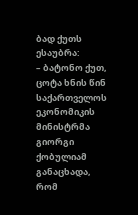ბად ქუთს ესაუბრა:
– ბატონო ქუთ, ცოტა ხნის წინ საქართველოს ეკონომიკის მინისტრმა გიორგი ქობულიამ განაცხადა, რომ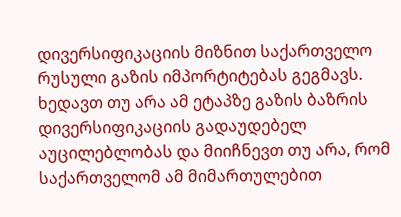დივერსიფიკაციის მიზნით საქართველო რუსული გაზის იმპორტიტებას გეგმავს. ხედავთ თუ არა ამ ეტაპზე გაზის ბაზრის დივერსიფიკაციის გადაუდებელ აუცილებლობას და მიიჩნევთ თუ არა, რომ საქართველომ ამ მიმართულებით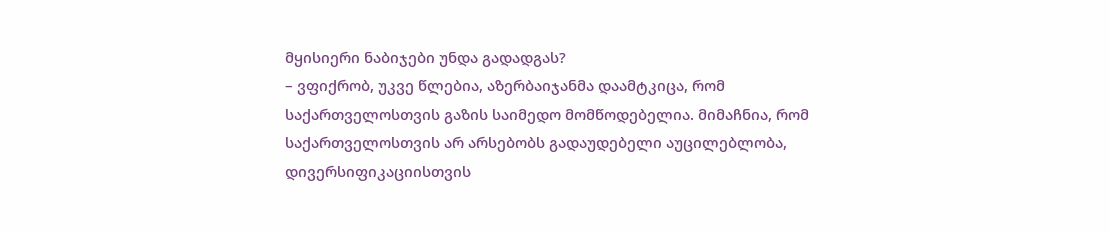მყისიერი ნაბიჯები უნდა გადადგას?
– ვფიქრობ, უკვე წლებია, აზერბაიჯანმა დაამტკიცა, რომ საქართველოსთვის გაზის საიმედო მომწოდებელია. მიმაჩნია, რომ საქართველოსთვის არ არსებობს გადაუდებელი აუცილებლობა, დივერსიფიკაციისთვის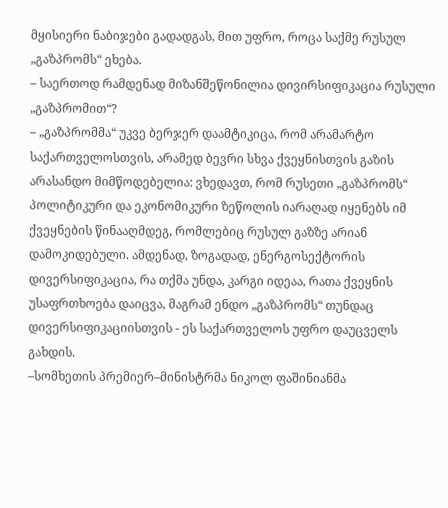მყისიერი ნაბიჯები გადადგას, მით უფრო, როცა საქმე რუსულ „გაზპრომს“ ეხება.
– საერთოდ რამდენად მიზანშეწონილია დივირსიფიკაცია რუსული „გაზპრომით“?
– „გაზპრომმა“ უკვე ბერჯერ დაამტიკიცა, რომ არამარტო საქართველოსთვის, არამედ ბევრი სხვა ქვეყნისთვის გაზის არასანდო მიმწოდებელია: ვხედავთ, რომ რუსეთი „გაზპრომს“ პოლიტიკური და ეკონომიკური ზეწოლის იარაღად იყენებს იმ ქვეყნების წინააღმდეგ, რომლებიც რუსულ გაზზე არიან დამოკიდებული. ამდენად, ზოგადად, ენერგოსექტორის დივერსიფიკაცია, რა თქმა უნდა, კარგი იდეაა, რათა ქვეყნის უსაფრთხოება დაიცვა, მაგრამ ენდო „გაზპრომს“ თუნდაც დივერსიფიკაციისთვის - ეს საქართველოს უფრო დაუცველს გახდის.
–სომხეთის პრემიერ–მინისტრმა ნიკოლ ფაშინიანმა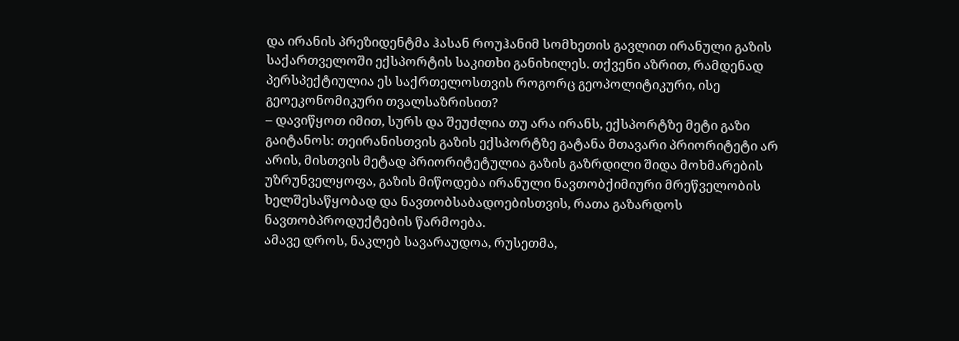და ირანის პრეზიდენტმა ჰასან როუჰანიმ სომხეთის გავლით ირანული გაზის საქართველოში ექსპორტის საკითხი განიხილეს. თქვენი აზრით, რამდენად პერსპექტიულია ეს საქრთელოსთვის როგორც გეოპოლიტიკური, ისე გეოეკონომიკური თვალსაზრისით?
– დავიწყოთ იმით, სურს და შეუძლია თუ არა ირანს, ექსპორტზე მეტი გაზი გაიტანოს: თეირანისთვის გაზის ექსპორტზე გატანა მთავარი პრიორიტეტი არ არის, მისთვის მეტად პრიორიტეტულია გაზის გაზრდილი შიდა მოხმარების უზრუნველყოფა, გაზის მიწოდება ირანული ნავთობქიმიური მრეწველობის ხელშესაწყობად და ნავთობსაბადოებისთვის, რათა გაზარდოს ნავთობპროდუქტების წარმოება.
ამავე დროს, ნაკლებ სავარაუდოა, რუსეთმა,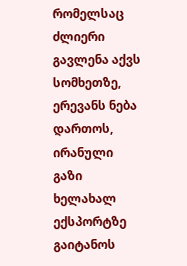რომელსაც ძლიერი გავლენა აქვს სომხეთზე, ერევანს ნება დართოს, ირანული გაზი ხელახალ ექსპორტზე გაიტანოს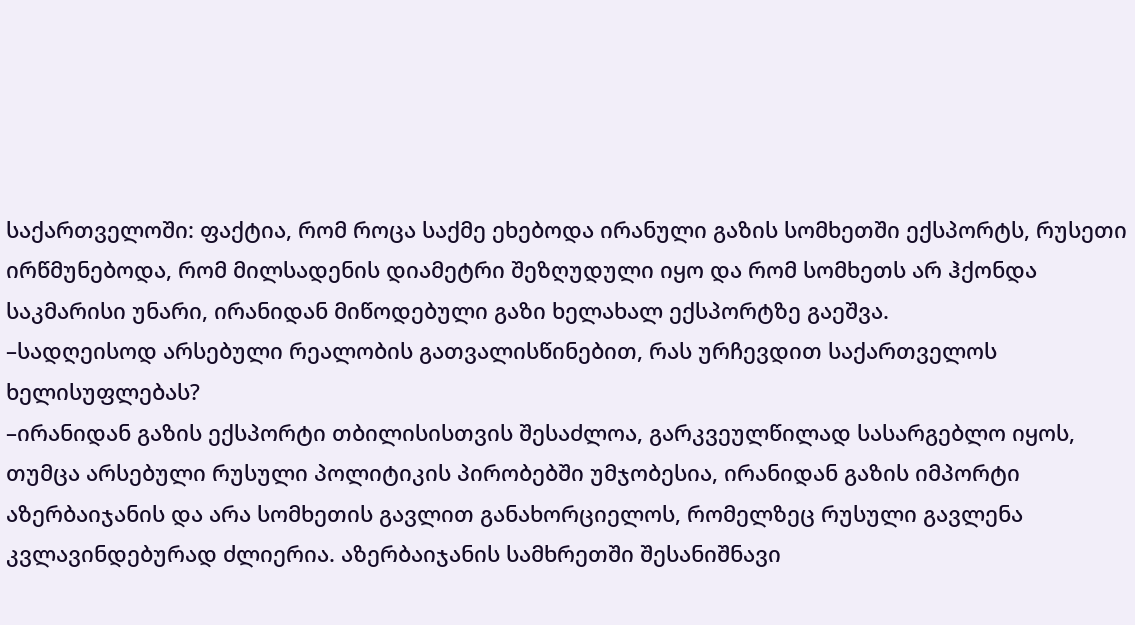საქართველოში: ფაქტია, რომ როცა საქმე ეხებოდა ირანული გაზის სომხეთში ექსპორტს, რუსეთი ირწმუნებოდა, რომ მილსადენის დიამეტრი შეზღუდული იყო და რომ სომხეთს არ ჰქონდა საკმარისი უნარი, ირანიდან მიწოდებული გაზი ხელახალ ექსპორტზე გაეშვა.
–სადღეისოდ არსებული რეალობის გათვალისწინებით, რას ურჩევდით საქართველოს ხელისუფლებას?
–ირანიდან გაზის ექსპორტი თბილისისთვის შესაძლოა, გარკვეულწილად სასარგებლო იყოს, თუმცა არსებული რუსული პოლიტიკის პირობებში უმჯობესია, ირანიდან გაზის იმპორტი აზერბაიჯანის და არა სომხეთის გავლით განახორციელოს, რომელზეც რუსული გავლენა კვლავინდებურად ძლიერია. აზერბაიჯანის სამხრეთში შესანიშნავი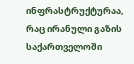ინფრასტრუქტურაა, რაც ირანული გაზის საქართველოში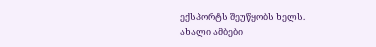ექსპორტს შეუწყობს ხელს.
ახალი ამბები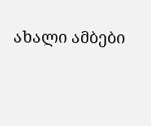ახალი ამბები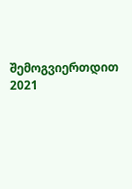შემოგვიერთდით
2021